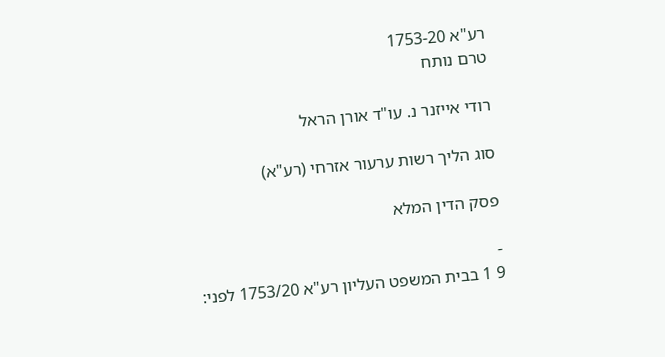רע"א 1753-20
טרם נותח

רודי אייזנר נ. עו"ד אורן הראל

סוג הליך רשות ערעור אזרחי (רע"א)

פסק הדין המלא

-
9 1 בבית המשפט העליון רע"א 1753/20 לפני: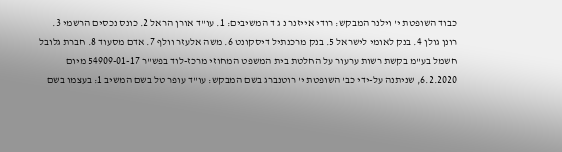כבוד השופטת י' וילנר המבקש: רודי אייזנר נ ג ד המשיבים: 1. עו"ד אורן הראל 2. כונס נכסים הרשמי 3. רונן גולן 4. בנק לאומי לישראל 5. בנק מרכנתיל דיסקונט 6. משה אלעזר וולף 7. אדם מסעוד 8. חברת גלובל חשמל בע"מ בקשת רשות ערעור על החלטת בית המשפט המחוזי מרכז-לוד בפש"ר 54909-01-17 מיום 6.2.2020, שניתנה על-ידי כב' השופטת י' רוטנברג בשם המבקש: עו"ד עופר טל בשם המשיב 1: בעצמו בשם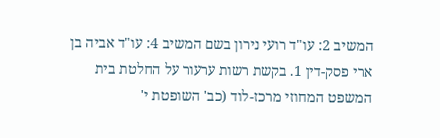המשיב 2: עו"ד רועי נירון בשם המשיב 4: עו"ד אביה בן ארי פסק-דין 1. בקשת רשות ערעור על החלטת בית המשפט המחוזי מרכז-לוד (כב' השופטת י'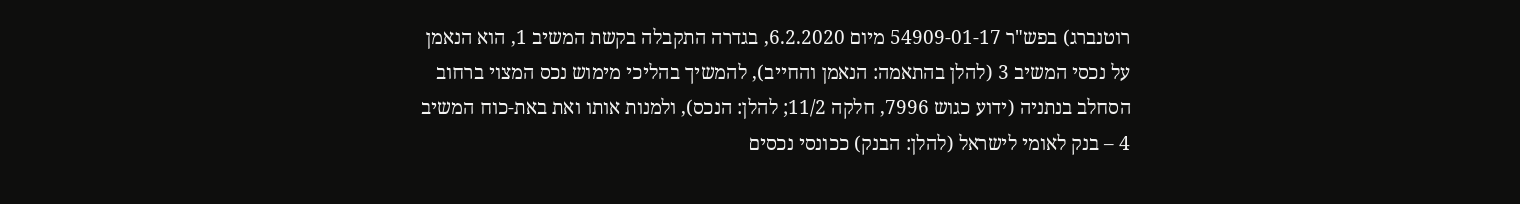רוטנברג) בפש"ר 54909-01-17 מיום 6.2.2020, בגדרה התקבלה בקשת המשיב 1, הוא הנאמן על נכסי המשיב 3 (להלן בהתאמה: הנאמן והחייב), להמשיך בהליכי מימוש נכס המצוי ברחוב הסחלב בנתניה (ידוע כגוש 7996, חלקה 11/2; להלן: הנכס), ולמנות אותו ואת באת-כוח המשיב 4 – בנק לאומי לישראל (להלן: הבנק) ככונסי נכסים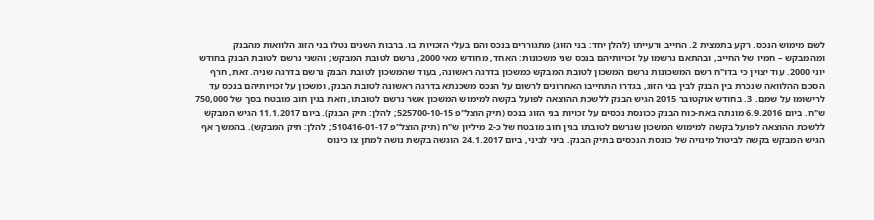לשם מימוש הנכס. רקע בתמצית 2. החייב ורעייתו (להלן יחד: בני הזוג) מתגוררים בנכס והם בעלי הזכויות בו. ברבות השנים נטלו בני הזוג הלוואות מהבנק ומהמבקש – חמיו של החייב, ובהתאם נרשמו על זכויותיהם בנכס שני משכונות: האחד, מחודש מאי 2000, נרשם לטובת המבקש; והשני נרשם לטובת הבנק בחודש יוני 2000. עוד יצוין כי בדו"ח רשם המשכונות נרשם המשכון לטובת המבקש כמשכון בדרגה ראשונה, בעוד שהמשכון לטובת הבנק נרשם בדרגה שניה. זאת, חרף הסכם ההלוואה שנכרת בין הבנק לבין בני הזוג, בגדרו התחייבו האחרונים לרשום על הנכס משכנתא בדרגה ראשונה לטובת הבנק, ומשכון על זכויותיהם בנכס עד לרישומו על שמם. 3. בחודש אוקטובר 2015 הגיש הבנק ללשכת ההוצאה לפועל בקשה למימוש המשכון אשר נרשם לטובתו, וזאת בגין חוב מובטח בסך של 750,000 ש"ח. ביום 6.9.2016 מונתה באת-כוח הבנק ככונסת נכסים על זכויות בני הזוג בנכס (תיק הוצל"פ 525700-10-15; להלן: תיק הבנק). ביום 11.1.2017 הגיש המבקש ללשכת ההוצאה לפועל בקשה למימוש המשכון שנרשם לטובתו בגין חוב מובטח של כ-2 מיליון ש"ח (תיק הוצל"פ 510416-01-17; להלן: תיק המבקש). בהמשך אף הגיש המבקש בקשה לביטול מינויה של כונסת הנכסים בתיק הבנק. ביני לביני, ביום 24.1.2017 הוגשה בקשת נושה למתן צו כינוס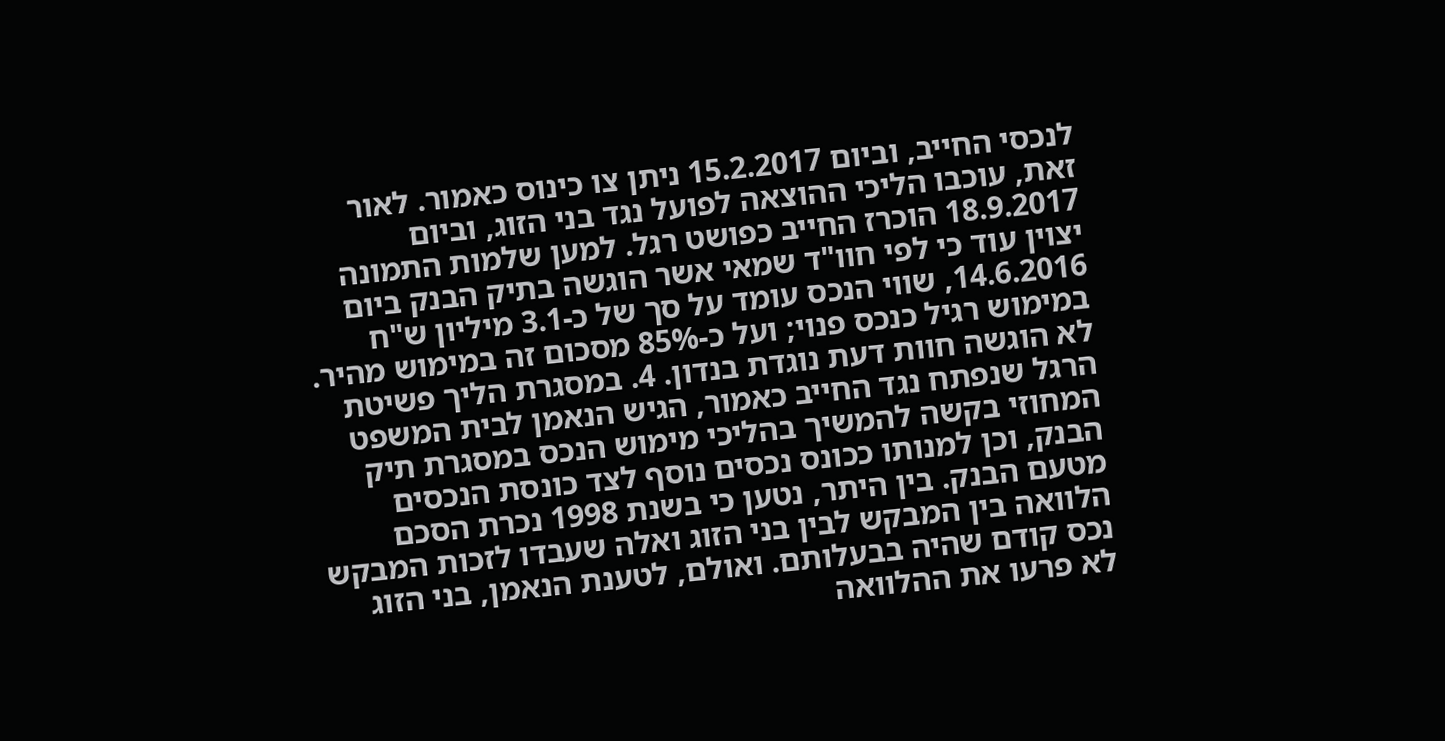לנכסי החייב, וביום 15.2.2017 ניתן צו כינוס כאמור. לאור זאת, עוכבו הליכי ההוצאה לפועל נגד בני הזוג, וביום 18.9.2017 הוכרז החייב כפושט רגל. למען שלמות התמונה יצוין עוד כי לפי חוו"ד שמאי אשר הוגשה בתיק הבנק ביום 14.6.2016, שווי הנכס עומד על סך של כ-3.1 מיליון ש"ח במימוש רגיל כנכס פנוי; ועל כ-85% מסכום זה במימוש מהיר. לא הוגשה חוות דעת נוגדת בנדון. 4. במסגרת הליך פשיטת הרגל שנפתח נגד החייב כאמור, הגיש הנאמן לבית המשפט המחוזי בקשה להמשיך בהליכי מימוש הנכס במסגרת תיק הבנק, וכן למנותו ככונס נכסים נוסף לצד כונסת הנכסים מטעם הבנק. בין היתר, נטען כי בשנת 1998 נכרת הסכם הלוואה בין המבקש לבין בני הזוג ואלה שעבדו לזכות המבקש נכס קודם שהיה בבעלותם. ואולם, לטענת הנאמן, בני הזוג לא פרעו את ההלוואה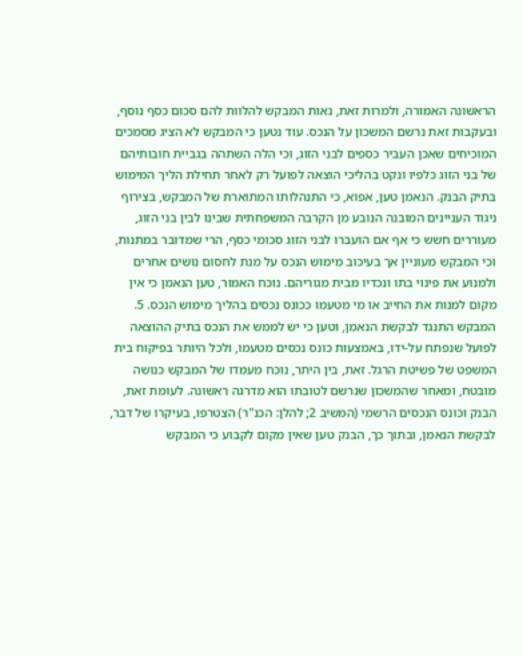הראשונה האמורה, ולמרות זאת, נאות המבקש להלוות להם סכום כסף נוסף, ובעקבות זאת נרשם המשכון על הנכס. עוד נטען כי המבקש לא הציג מסמכים המוכיחים שאכן העביר כספים לבני הזוג, וכי הלה השתהה בגביית חובותיהם של בני הזוג כלפיו ונקט בהליכי הוצאה לפועל רק לאחר תחילת הליך המימוש בתיק הבנק. הנאמן טען, אפוא, כי התנהלותו המתוארת של המבקש, בצירוף ניגוד העניינים המובנה הנובע מן הקרבה המשפחתית שבינו לבין בני הזוג, מעוררים חשש כי אף אם הועברו לבני הזוג סכומי כסף, הרי שמדובר במתנות, וכי המבקש מעוניין אך בעיכוב מימוש הנכס על מנת לחסום נושים אחרים ולמנוע את פינוי בתו ונכדיו מבית מגוריהם. נוכח האמור, טען הנאמן כי אין מקום למנות את החייב או מי מטעמו ככונס נכסים בהליך מימוש הנכס. 5. המבקש התנגד לבקשת הנאמן, וטען כי יש לממש את הנכס בתיק ההוצאה לפועל שנפתח על-ידו, באמצעות כונס נכסים מטעמו, ולכל היותר בפיקוח בית המשפט של פשיטת הרגל. זאת, בין היתר, נוכח מעמדו של המבקש כנושה מובטח, ומאחר שהמשכון שנרשם לטובתו הוא מדרגה ראשונה. לעומת זאת, הבנק וכונס הנכסים הרשמי (המשיב 2; להלן: הכנ"ר) הצטרפו, בעיקרו של דבר, לבקשת הנאמן, ובתוך כך, הבנק טען שאין מקום לקבוע כי המבקש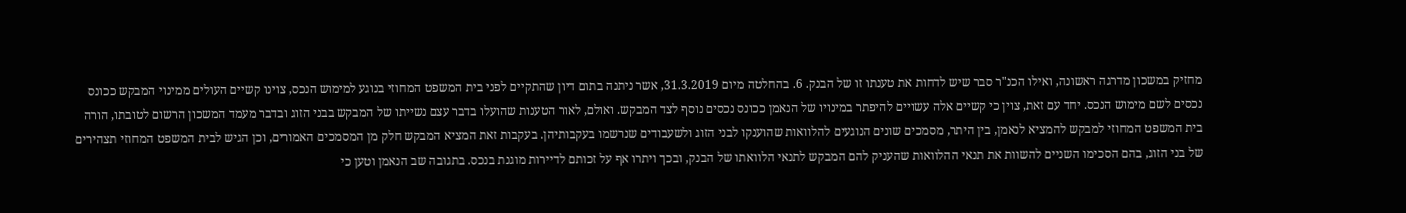מחזיק במשכון מדרגה ראשונה, ואילו הכנ"ר סבר שיש לדחות את טענתו זו של הבנק. 6. בהחלטה מיום 31.3.2019, אשר ניתנה בתום דיון שהתקיים לפני בית המשפט המחוזי בנוגע למימוש הנכס, צוינו קשיים העולים ממינוי המבקש ככונס נכסים לשם מימוש הנכס. יחד עם זאת, צוין כי קשיים אלה עשויים להיפתר במינויו של הנאמן ככונס נכסים נוסף לצד המבקש. ואולם, לאור הטענות שהועלו בדבר עצם נשייתו של המבקש בבני הזוג ובדבר מעמד המשכון הרשום לטובתו, הורה בית המשפט המחוזי למבקש להמציא לנאמן, בין היתר, מסמכים שונים הנוגעים להלוואות שהוענקו לבני הזוג ולשעבודים שנרשמו בעקבותיהן. בעקבות זאת המציא המבקש חלק מן המסמכים האמורים, וכן הגיש לבית המשפט המחוזי תצהירים של בני הזוג, בהם הסכימו השניים להשוות את תנאי ההלוואות שהעניק להם המבקש לתנאי הלוואתו של הבנק, ובכך ויתרו אף על זכותם לדיירות מוגנת בנכס. בתגובה שב הנאמן וטען כי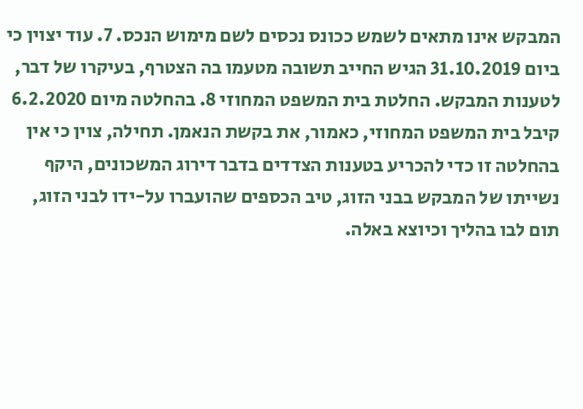המבקש אינו מתאים לשמש ככונס נכסים לשם מימוש הנכס. 7. עוד יצוין כי ביום 31.10.2019 הגיש החייב תשובה מטעמו בה הצטרף, בעיקרו של דבר, לטענות המבקש. החלטת בית המשפט המחוזי 8. בהחלטה מיום 6.2.2020 קיבל בית המשפט המחוזי, כאמור, את בקשת הנאמן. תחילה, צוין כי אין בהחלטה זו כדי להכריע בטענות הצדדים בדבר דירוג המשכונים, היקף נשייתו של המבקש בבני הזוג, טיב הכספים שהועברו על-ידו לבני הזוג, תום לבו בהליך וכיוצא באלה.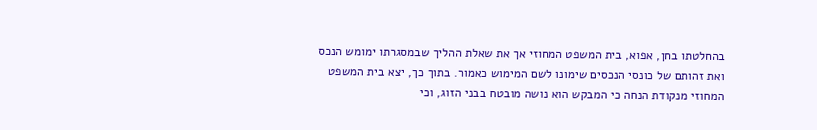בהחלטתו בחן, אפוא, בית המשפט המחוזי אך את שאלת ההליך שבמסגרתו ימומש הנכס ואת זהותם של כונסי הנכסים שימונו לשם המימוש כאמור. בתוך כך, יצא בית המשפט המחוזי מנקודת הנחה כי המבקש הוא נושה מובטח בבני הזוג, וכי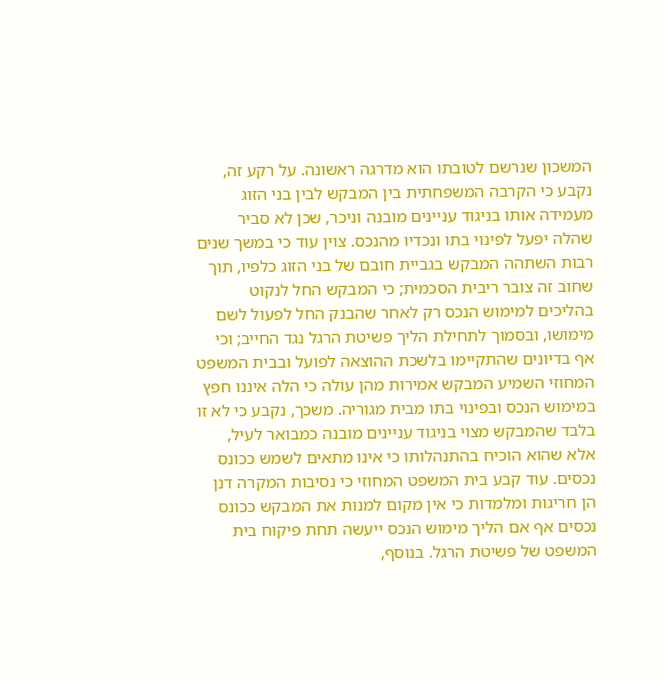המשכון שנרשם לטובתו הוא מדרגה ראשונה. על רקע זה, נקבע כי הקרבה המשפחתית בין המבקש לבין בני הזוג מעמידה אותו בניגוד עניינים מובנה וניכר, שכן לא סביר שהלה יפעל לפינוי בתו ונכדיו מהנכס. צוין עוד כי במשך שנים רבות השתהה המבקש בגביית חובם של בני הזוג כלפיו, תוך שחוב זה צובר ריבית הסכמית; כי המבקש החל לנקוט בהליכים למימוש הנכס רק לאחר שהבנק החל לפעול לשם מימושו, ובסמוך לתחילת הליך פשיטת הרגל נגד החייב; וכי אף בדיונים שהתקיימו בלשכת ההוצאה לפועל ובבית המשפט המחוזי השמיע המבקש אמירות מהן עולה כי הלה איננו חפץ במימוש הנכס ובפינוי בתו מבית מגוריה. משכך, נקבע כי לא זו בלבד שהמבקש מצוי בניגוד עניינים מובנה כמבואר לעיל, אלא שהוא הוכיח בהתנהלותו כי אינו מתאים לשמש ככונס נכסים. עוד קבע בית המשפט המחוזי כי נסיבות המקרה דנן הן חריגות ומלמדות כי אין מקום למנות את המבקש ככונס נכסים אף אם הליך מימוש הנכס ייעשה תחת פיקוח בית המשפט של פשיטת הרגל. בנוסף,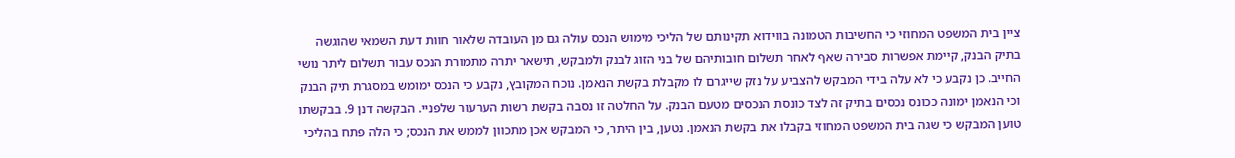ציין בית המשפט המחוזי כי החשיבות הטמונה בווידוא תקינותם של הליכי מימוש הנכס עולה גם מן העובדה שלאור חוות דעת השמאי שהוגשה בתיק הבנק, קיימת אפשרות סבירה שאף לאחר תשלום חובותיהם של בני הזוג לבנק ולמבקש, תישאר יתרה מתמורת הנכס עבור תשלום ליתר נושי החייב. כן נקבע כי לא עלה בידי המבקש להצביע על נזק שייגרם לו מקבלת בקשת הנאמן. נוכח המקובץ, נקבע כי הנכס ימומש במסגרת תיק הבנק וכי הנאמן ימונה ככונס נכסים בתיק זה לצד כונסת הנכסים מטעם הבנק. על החלטה זו נסבה בקשת רשות הערעור שלפניי. הבקשה דנן 9. בבקשתו טוען המבקש כי שגה בית המשפט המחוזי בקבלו את בקשת הנאמן. נטען, בין היתר, כי המבקש אכן מתכוון לממש את הנכס; כי הלה פתח בהליכי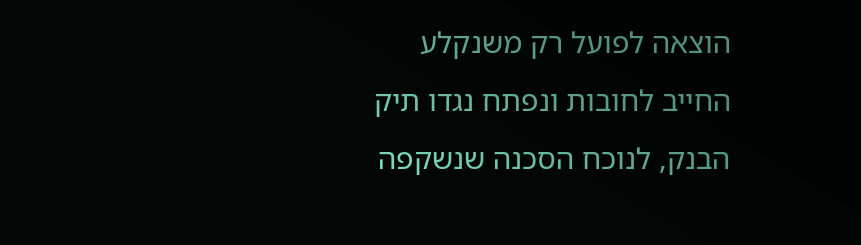הוצאה לפועל רק משנקלע החייב לחובות ונפתח נגדו תיק הבנק, לנוכח הסכנה שנשקפה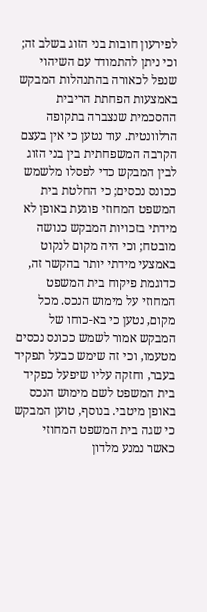לפירעון חובות בני הזוג בשלב זה; וכי ניתן להתמודד עם השיהוי שנפל לכאורה בהתנהלות המבקש באמצעות הפחתת הריבית ההסכמית שנצברה בתקופה הרלוונטית. עוד נטען כי אין בעצם הקרבה המשפחתית בין בני הזוג לבין המבקש כדי לפסלו מלשמש ככונס נכסים; כי החלטת בית המשפט המחוזי פוגעת באופן לא מידתי בזכויות המבקש כנושה מובטח; וכי היה מקום לנקוט באמצעי מידתי יותר בהקשר זה, כדוגמת פיקוח בית המשפט המחוזי על מימוש הנכס. מכל מקום, נטען כי בא-כוחו של המבקש אמור לשמש ככונס נכסים מטעמו, וכי זה שימש כבעל תפקיד בעבר, וחזקה עליו שיפעל כפקיד בית המשפט לשם מימוש הנכס באופן מיטבי. בנוסף, טוען המבקש כי שגה בית המשפט המחוזי כאשר נמנע מלדון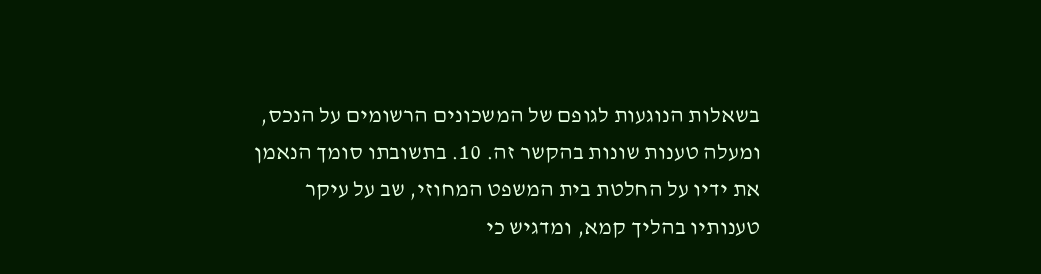בשאלות הנוגעות לגופם של המשכונים הרשומים על הנכס, ומעלה טענות שונות בהקשר זה. 10. בתשובתו סומך הנאמן את ידיו על החלטת בית המשפט המחוזי, שב על עיקר טענותיו בהליך קמא, ומדגיש כי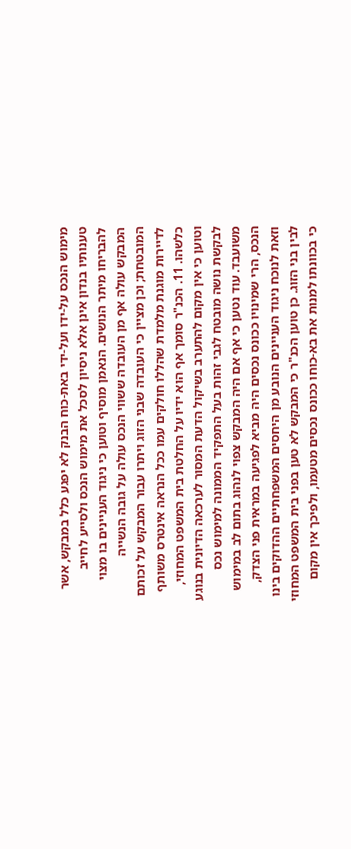מימוש הנכס על-ידו ועל-ידי באת-כוח הבנק לא יפגע כלל במבקש, אשר טענותיו בנדון אינן אלא ניסיון לסכל את מימוש הנכס ולסייע לחייב להבריחו מיתר הנושים. הנאמן מוסיף וטוען כי ניגוד העניינים בו מצוי המבקש עולה אף מן העובדה ששווי הנכס עולה על גובה הנשייה המובטחת; וכן מציין כי העובדה שבני הזוג ויתרו עבור המבקש על זכותם לדיירות מוגנת מלמדת שהללו חולקים עמו ככל הנראה אינטרס משותף כלשהו. 11. הכנ"ר סומך אף הוא ידיו על החלטת בית המשפט המחוזי, וטוען כי אין מקום להתערב בשיקול הדעת המסור לערכאה הדיונית בנוגע לבקשת נושה מובטח לגבי זהות בעל התפקיד הממונה למימוש נכס משועבד. עוד נטען כי אף אם היה המבקש צפוי לנהוג בתום לב במימוש הנכס, הרי שמינויו ככונס נכסים היה מביא לפגיעה במראית פני הצדק, וזאת לנוכח ניגוד העניינים הנובע מן היחסים המשפחתיים ההדוקים בינו לבין בני הזוג. כן טוען הכנ"ר כי המבקש לא טען בפני בית המשפט המחוזי כי בכוונתו למנות את בא-כוחו ככונס נכסים מטעמו, ולפיכך אין מקום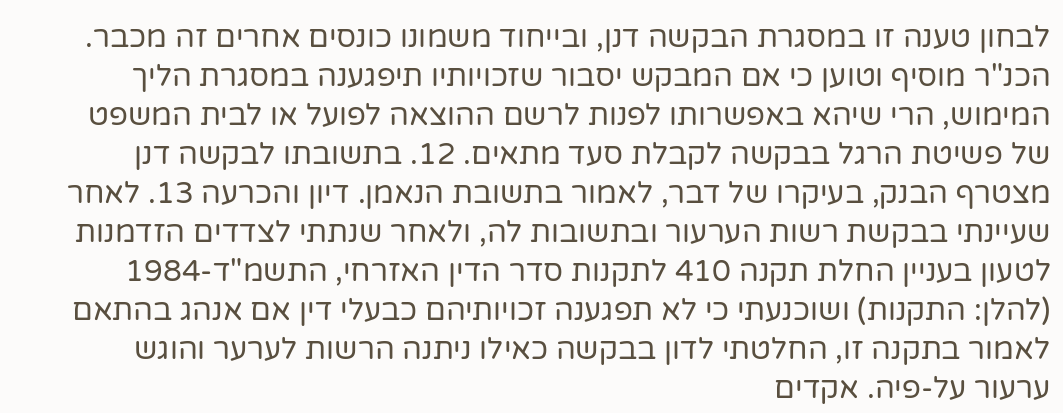לבחון טענה זו במסגרת הבקשה דנן, ובייחוד משמונו כונסים אחרים זה מכבר. הכנ"ר מוסיף וטוען כי אם המבקש יסבור שזכויותיו תיפגענה במסגרת הליך המימוש, הרי שיהא באפשרותו לפנות לרשם ההוצאה לפועל או לבית המשפט של פשיטת הרגל בבקשה לקבלת סעד מתאים. 12. בתשובתו לבקשה דנן מצטרף הבנק, בעיקרו של דבר, לאמור בתשובת הנאמן. דיון והכרעה 13. לאחר שעיינתי בבקשת רשות הערעור ובתשובות לה, ולאחר שנתתי לצדדים הזדמנות לטעון בעניין החלת תקנה 410 לתקנות סדר הדין האזרחי, התשמ"ד-1984 (להלן: התקנות) ושוכנעתי כי לא תפגענה זכויותיהם כבעלי דין אם אנהג בהתאם לאמור בתקנה זו, החלטתי לדון בבקשה כאילו ניתנה הרשות לערער והוגש ערעור על-פיה. אקדים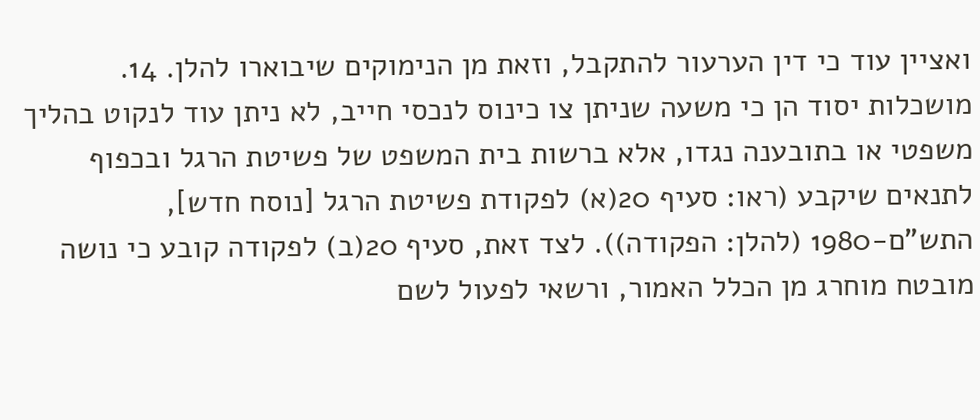ואציין עוד כי דין הערעור להתקבל, וזאת מן הנימוקים שיבוארו להלן. 14. מושכלות יסוד הן כי משעה שניתן צו כינוס לנכסי חייב, לא ניתן עוד לנקוט בהליך משפטי או בתובענה נגדו, אלא ברשות בית המשפט של פשיטת הרגל ובכפוף לתנאים שיקבע (ראו: סעיף 20(א) לפקודת פשיטת הרגל [נוסח חדש], התש"ם-1980 (להלן: הפקודה)). לצד זאת, סעיף 20(ב) לפקודה קובע כי נושה מובטח מוחרג מן הכלל האמור, ורשאי לפעול לשם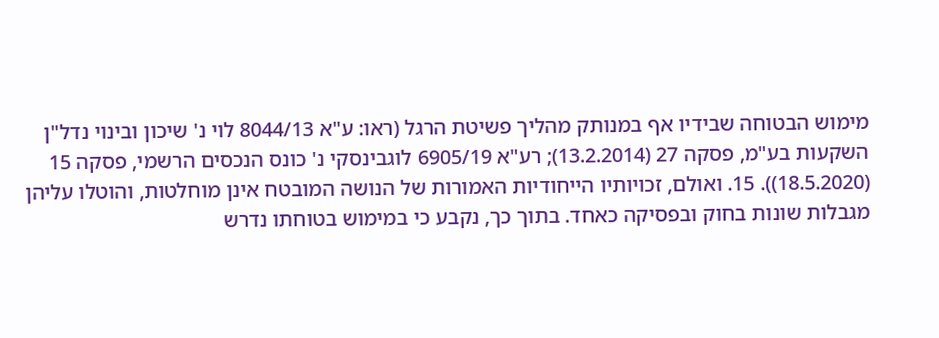מימוש הבטוחה שבידיו אף במנותק מהליך פשיטת הרגל (ראו: ע"א 8044/13 לוי נ' שיכון ובינוי נדל"ן השקעות בע"מ, פסקה 27 (13.2.2014); רע"א 6905/19 לוגבינסקי נ' כונס הנכסים הרשמי, פסקה 15 (18.5.2020)). 15. ואולם, זכויותיו הייחודיות האמורות של הנושה המובטח אינן מוחלטות, והוטלו עליהן מגבלות שונות בחוק ובפסיקה כאחד. בתוך כך, נקבע כי במימוש בטוחתו נדרש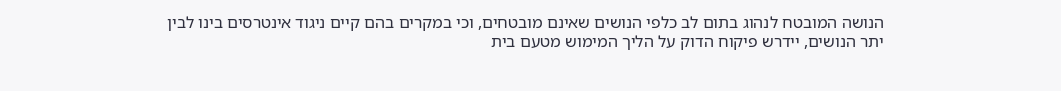הנושה המובטח לנהוג בתום לב כלפי הנושים שאינם מובטחים, וכי במקרים בהם קיים ניגוד אינטרסים בינו לבין יתר הנושים, יידרש פיקוח הדוק על הליך המימוש מטעם בית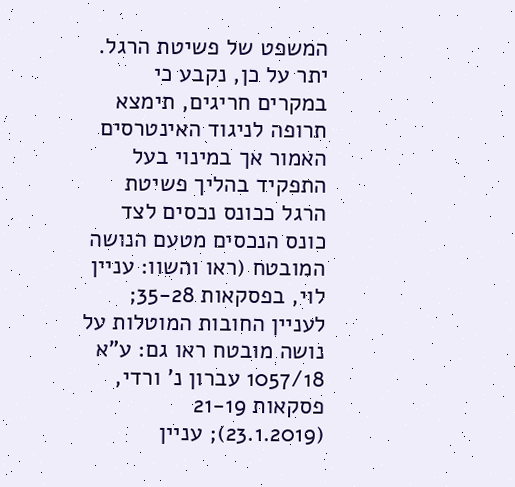המשפט של פשיטת הרגל. יתר על כן, נקבע כי במקרים חריגים, תימצא תרופה לניגוד האינטרסים האמור אך במינוי בעל התפקיד בהליך פשיטת הרגל ככונס נכסים לצד כונס הנכסים מטעם הנושה המובטח (ראו והשוו: עניין לוי, בפסקאות 35-28; לעניין החובות המוטלות על נושה מובטח ראו גם: ע"א 1057/18 עברון נ' ורדי, פסקאות 21-19 (23.1.2019); עניין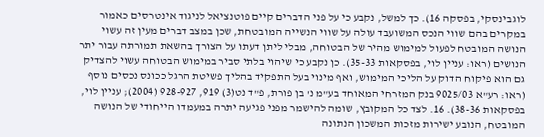לוגבינסקי, בפסקה 16). כך למשל, נקבע כי על פני הדברים קיים פוטנציאל לניגוד אינטרסים כאמור במקרים בהם שווי הנכס המשועבד עולה על שווי הנשייה המובטחת, שכן במצב דברים מעין זה עשוי הנושה המובטח לפעול למימוש מהיר של הבטוחה, מבלי ליתן דעתו על הצורך בהשאת תמורתה עבור יתר הנושים (ראו: עניין לוי, בפסקאות 35-33). כן נקבע כי שיהוי בלתי סביר במימוש הבטוחה עשוי להצדיק גם הוא פיקוח הדוק על הליכי המימוש, ואף מינוי בעל התפקיד בהליך פשיטת הרגל ככונס נכסים נוסף (ראו: רע"א 9025/03 בנק המזרחי המאוחד בע"מ נ' בן פורת, פ"ד נט(3) 919, 928-927 (2004); עניין לוי, בפסקאות 38-36). 16. לצד כל המקובץ, שומה להישמר מפני פגיעה יתרה במעמדו הייחודי של הנושה המובטח, הנובע ישירות מזכות המשכון הנתונה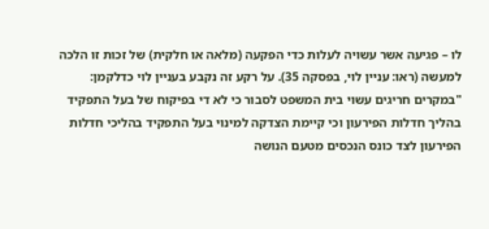לו – פגיעה אשר עשויה לעלות כדי הפקעה (מלאה או חלקית) של זכות זו הלכה למעשה (ראו: עניין לוי, בפסקה 35). על רקע זה נקבע בעניין לוי כדלקמן: "במקרים חריגים עשוי בית המשפט לסבור כי לא די בפיקוח של בעל התפקיד בהליך חדלות הפירעון וכי קיימת הצדקה למינוי בעל התפקיד בהליכי חדלות הפירעון לצד כונס הנכסים מטעם הנושה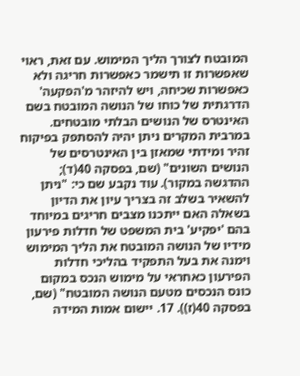המובטח לצורך הליך המימוש. עם זאת, ראוי שאפשרות זו תישמר כאפשרות חריגה ולא כאפשרות שכיחה, ויש להיזהר מ'הפקעה' הדרגתית של כוחו של הנושה המובטח בשם האינטרס של הנושים הבלתי מובטחים. במרבית המקרים ניתן יהיה להסתפק בפיקוח זהיר ומידתי שמאזן בין האינטרסים של הנושים השונים" (שם, בפסקה 40(ד); ההדגשה במקור). עוד נקבע שם כי: "ניתן להשאיר בשלב זה בצריך עיון את הדיון בשאלה האם ייתכנו מצבים חריגים במיוחד בהם 'יפקיע' בית המשפט של חדלות פירעון מידיו של הנושה המובטח את הליך המימוש וימנה את בעל התפקיד בהליכי חדלות הפירעון כאחראי על מימוש הנכס במקום כונס הנכסים מטעם הנושה המובטח" (שם, בפסקה 40(ז)). 17. יישום אמות המידה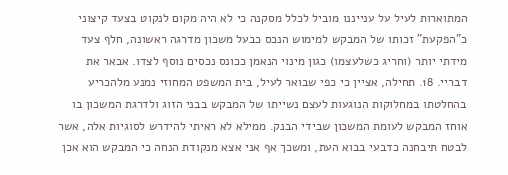המתוארות לעיל על ענייננו מוביל לכלל מסקנה כי לא היה מקום לנקוט בצעד קיצוני כ"הפקעת" זכותו של המבקש למימוש הנכס כבעל משכון מדרגה ראשונה, חלף צעד מידתי יותר (וחריג כשלעצמו) כגון מינוי הנאמן ככונס נכסים נוסף לצדו. אבאר את דבריי. 18. תחילה, אציין כי כפי שבואר לעיל, בית המשפט המחוזי נמנע מלהכריע בהחלטתו במחלוקות הנוגעות לעצם נשייתו של המבקש בבני הזוג ולדרגת המשכון בו אוחז המבקש לעומת המשכון שבידי הבנק. ממילא לא ראיתי להידרש לסוגיות אלה, אשר לבטח תיבחנה כדבעי בבוא העת, ומשכך אף אני אצא מנקודת הנחה כי המבקש הוא אכן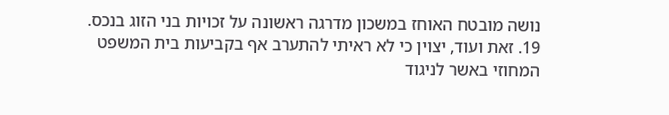נושה מובטח האוחז במשכון מדרגה ראשונה על זכויות בני הזוג בנכס. 19. זאת ועוד, יצוין כי לא ראיתי להתערב אף בקביעות בית המשפט המחוזי באשר לניגוד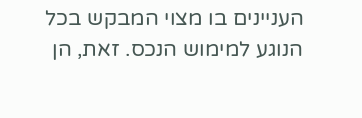העניינים בו מצוי המבקש בכל הנוגע למימוש הנכס. זאת, הן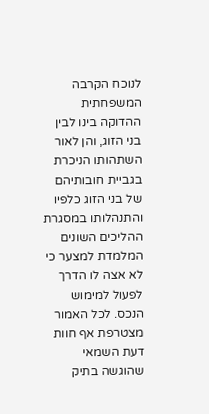לנוכח הקרבה המשפחתית ההדוקה בינו לבין בני הזוג, והן לאור השתהותו הניכרת בגביית חובותיהם של בני הזוג כלפיו והתנהלותו במסגרת ההליכים השונים המלמדת למצער כי לא אצה לו הדרך לפעול למימוש הנכס. לכל האמור מצטרפת אף חוות דעת השמאי שהוגשה בתיק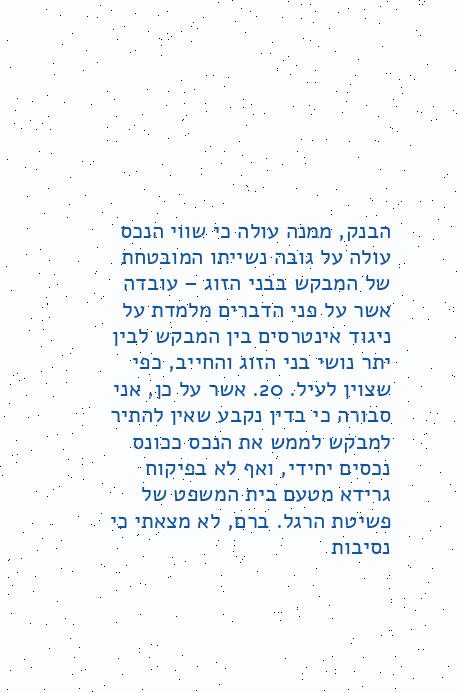הבנק, ממנה עולה כי שווי הנכס עולה על גובה נשייתו המובטחת של המבקש בבני הזוג – עובדה אשר על פני הדברים מלמדת על ניגוד אינטרסים בין המבקש לבין יתר נושי בני הזוג והחייב, כפי שצוין לעיל. 20. אשר על כן, אני סבורה כי בדין נקבע שאין להתיר למבקש לממש את הנכס ככונס נכסים יחידי, ואף לא בפיקוח גרידא מטעם בית המשפט של פשיטת הרגל. ברם, לא מצאתי כי נסיבות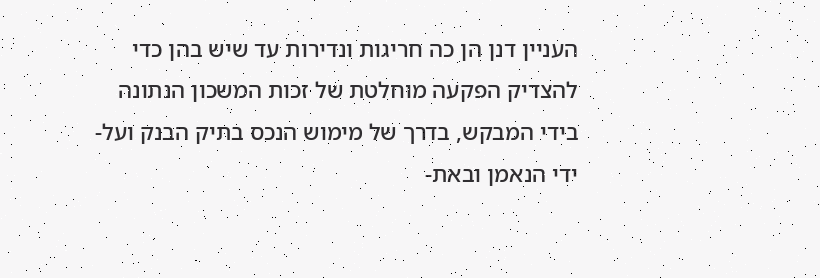העניין דנן הן כה חריגות ונדירות עד שיש בהן כדי להצדיק הפקעה מוחלטת של זכות המשכון הנתונה בידי המבקש, בדרך של מימוש הנכס בתיק הבנק ועל-ידי הנאמן ובאת-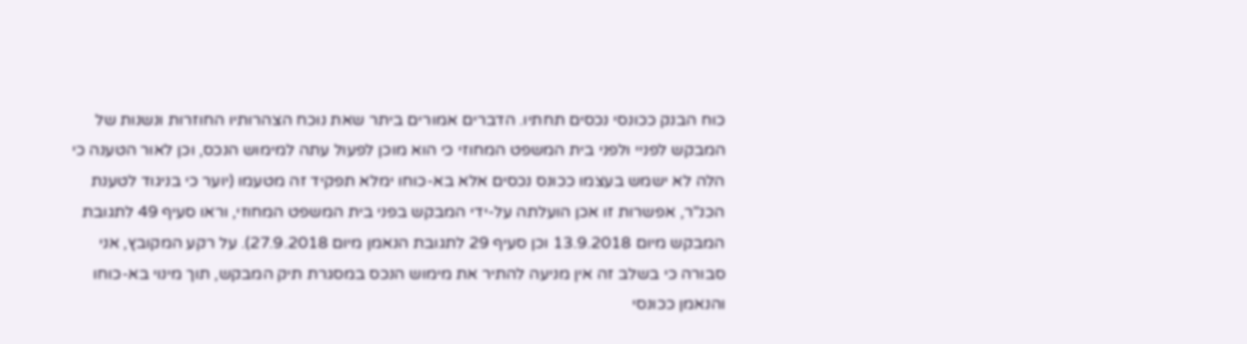כוח הבנק ככונסי נכסים תחתיו. הדברים אמורים ביתר שאת נוכח הצהרותיו החוזרות ונשנות של המבקש לפניי ולפני בית המשפט המחוזי כי הוא מוכן לפעול עתה למימוש הנכס, וכן לאור הטענה כי הלה לא ישמש בעצמו ככונס נכסים אלא בא-כוחו ימלא תפקיד זה מטעמו (יוער כי בניגוד לטענת הכנ"ר, אפשרות זו אכן הועלתה על-ידי המבקש בפני בית המשפט המחוזי, וראו סעיף 49 לתגובת המבקש מיום 13.9.2018 וכן סעיף 29 לתגובת הנאמן מיום 27.9.2018). על רקע המקובץ, אני סבורה כי בשלב זה אין מניעה להתיר את מימוש הנכס במסגרת תיק המבקש, תוך מינוי בא-כוחו והנאמן ככונסי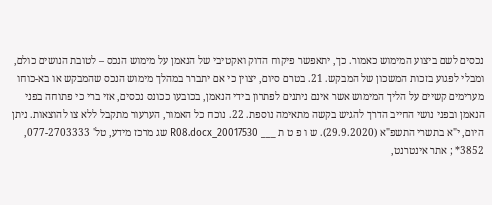נכסים לשם ביצוע המימוש כאמור. כך, יתאפשר פיקוח הדוק ואקטיבי של הנאמן על מימוש הנכס – לטובת הנושים כולם, ומבלי לפגוע בזכות המשכון של המבקש. 21. בטרם סיום, יצוין כי אם יתברר במהלך מימוש הנכס שהמבקש או בא-כוחו מערימים קשיים על הליך המימוש אשר אינם ניתנים לפתרון בידי הנאמן, בכובעו ככונס נכסים, אזי ברי כי פתוחה בפני הנאמן ובפני נושי החייב הדרך להגיש בקשה מתאימה נוספת. 22. נוכח כל האמור, הערעור מתקבל ללא צו להוצאות. ניתן היום, י"א בתשרי התשפ"א (29.9.2020). ש ו פ ט ת ___ 20017530_R08.docx שג מרכז מידע, טל' 077-2703333, 3852* ; אתר אינטרנט,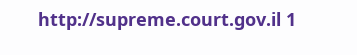http://supreme.court.gov.il 1